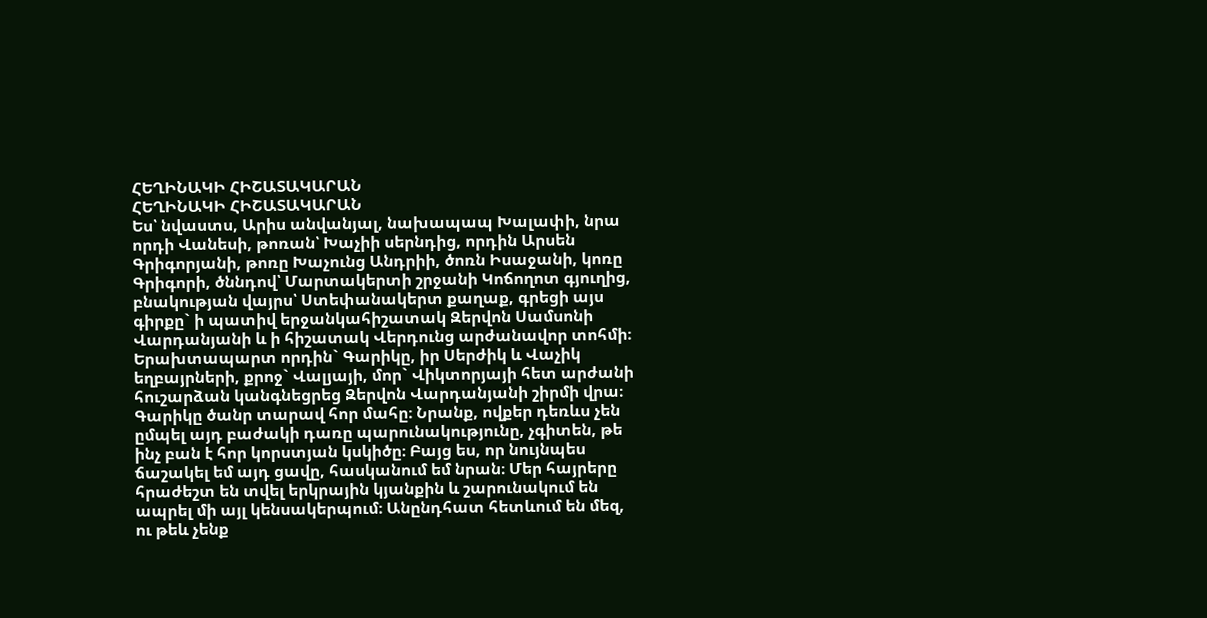ՀԵՂԻՆԱԿԻ ՀԻՇԱՏԱԿԱՐԱՆ
ՀԵՂԻՆԱԿԻ ՀԻՇԱՏԱԿԱՐԱՆ
Ես՝ նվաստս, Արիս անվանյալ, նախապապ Խալափի, նրա որդի Վանեսի, թոռան՝ Խաչիի սերնդից, որդին Արսեն Գրիգորյանի, թոռը Խաչունց Անդրիի, ծոռն Իսաջանի, կոռը Գրիգորի, ծննդով՝ Մարտակերտի շրջանի Կոճողոտ գյուղից, բնակության վայրս՝ Ստեփանակերտ քաղաք, գրեցի այս գիրքը` ի պատիվ երջանկահիշատակ Զերվոն Սամսոնի Վարդանյանի և ի հիշատակ Վերդունց արժանավոր տոհմի։
Երախտապարտ որդին` Գարիկը, իր Սերժիկ և Վաչիկ եղբայրների, քրոջ` Վալյայի, մոր` Վիկտորյայի հետ արժանի հուշարձան կանգնեցրեց Զերվոն Վարդանյանի շիրմի վրա։
Գարիկը ծանր տարավ հոր մահը։ Նրանք, ովքեր դեռևս չեն ըմպել այդ բաժակի դառը պարունակությունը, չգիտեն, թե ինչ բան է հոր կորստյան կսկիծը։ Բայց ես, որ նույնպես ճաշակել եմ այդ ցավը, հասկանում եմ նրան։ Մեր հայրերը հրաժեշտ են տվել երկրային կյանքին և շարունակում են ապրել մի այլ կենսակերպում։ Անընդհատ հետևում են մեզ, ու թեև չենք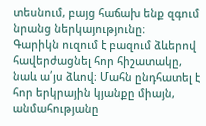տեսնում, բայց հաճախ ենք զգում նրանց ներկայությունը։
Գարիկն ուզում է բազում ձևերով հավերժացնել հոր հիշատակը, նաև ա՛յս ձևով։ Մահն ընդհատել է հոր երկրային կյանքը միայն, անմահությանը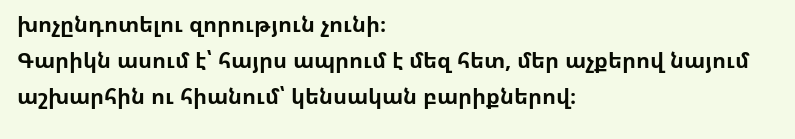խոչընդոտելու զորություն չունի։
Գարիկն ասում է՝ հայրս ապրում է մեզ հետ, մեր աչքերով նայում աշխարհին ու հիանում՝ կենսական բարիքներով։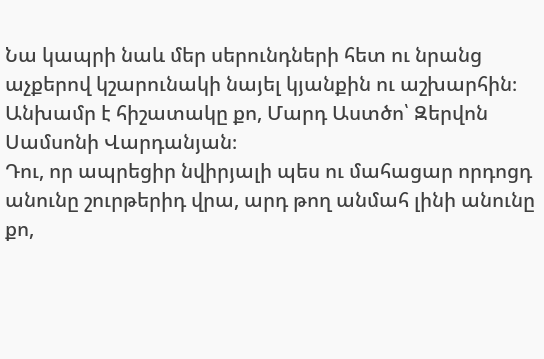Նա կապրի նաև մեր սերունդների հետ ու նրանց աչքերով կշարունակի նայել կյանքին ու աշխարհին։
Անխամր է հիշատակը քո, Մարդ Աստծո՝ Զերվոն Սամսոնի Վարդանյան։
Դու, որ ապրեցիր նվիրյալի պես ու մահացար որդոցդ անունը շուրթերիդ վրա, արդ թող անմահ լինի անունը քո,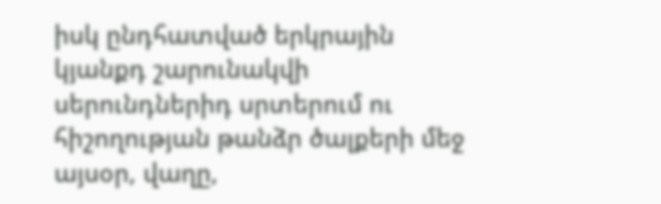իսկ ընդհատված երկրային կյանքդ շարունակվի սերունդներիդ սրտերում ու հիշողության թանձր ծալքերի մեջ այսօր, վաղը,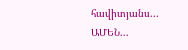հավիտյանս...
ԱՄԵՆ...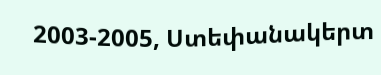2003-2005, Ստեփանակերտ